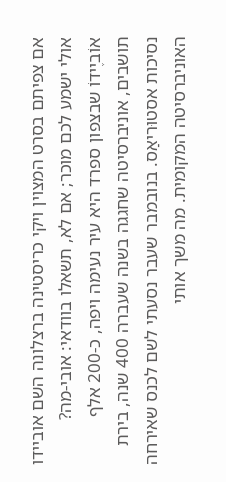אם צפיתם בסרט המצוין ויקי כריסטינה ברצלונה השם אוביידו אולי ישמע לכם מוכר; אם לא, תשאלו בוודאי: אובי-מה? אוֹביֶידוֹ שבצפון ספרד היא עיר נעימה ויפה, כ-200 אלף תושבים, אוניברסיטה שחגגה בשנה שעברה 400 שנה, בירת נסיכות אסטוּריאַס. בנובמבר שעבר נסעתי לשם לכנס שאירחה האוניברסיטה המקומית. מה משך אותי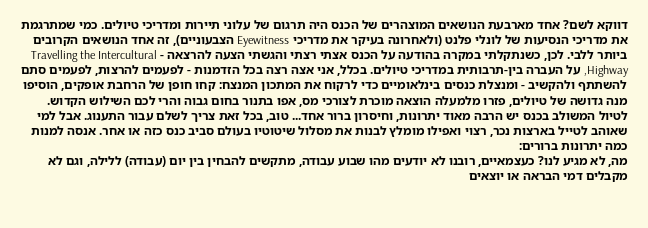דווקא לשם? אחד מארבעת הנושאים המוצהרים של הכנס היה תרגום של עלוני תיירות ומדריכי טיולים. כמי שמתרגמת את מדריכי הנסיעות של לונלי פלנט (ולאחרונה בעיקר את מדריכי Eyewitness הצבעוניים), זה אחד הנושאים הקרובים ביותר ללבי. לכן, כשנתקלתי במקרה בהודעה על הכנס אצתי רצתי והגשתי הצעה להרצאה - Travelling the Intercultural Highway, על העברה בין-תרבותית במדריכי טיולים. בכלל, אני אצה רצה בכל הזדמנות - לפעמים להרצות, לפעמים סתם להשתתף ולהקשיב - ומנצלת כנסים בינלאומיים כדי לרקוח את המתכון המנצח: קחו חופן של הרחבת אופקים, הוסיפו מנה גדושה של טיולים, פזרו מלמעלה הוצאה מוכרת לצורכי מס, אפו בתנור בחום גבוה והרי לכם השילוש הקדוש. לטיול המשולב בכנס יש הרבה מאוד יתרונות, וחיסרון ברור אחד... טוב, בכל זאת צריך לשלם עבור התענוג. אבל למי שאוהב לטייל בארצות נכר, רצוי ואפילו מומלץ לבנות את מסלול שיטוטיו בעולם סביב כנס כזה או אחר. אנסה למנות כמה יתרונות ברורים:
מה, לא מגיע לנו? כעצמאיים, רובנו לא יודעים מהו שבוע עבודה, מתקשים להבחין בין יום (עבודה) ללילה, וגם לא מקבלים דמי הבראה או יוצאים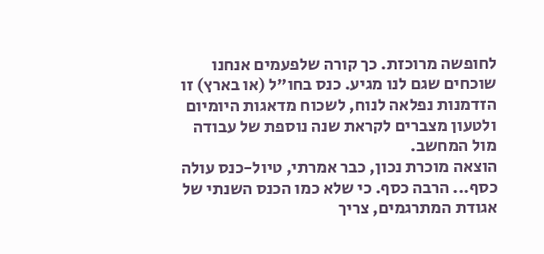לחופשה מרוכזת. כך קורה שלפעמים אנחנו שוכחים שגם לנו מגיע. כנס בחו"ל (או בארץ) זו הזדמנות נפלאה לנוח, לשכוח מדאגות היומיום ולטעון מצברים לקראת שנה נוספת של עבודה מול המחשב.
הוצאה מוכרת נכון, כבר אמרתי, טיול-כנס עולה כסף... הרבה כסף. כי שלא כמו הכנס השנתי של אגודת המתרגמים, צריך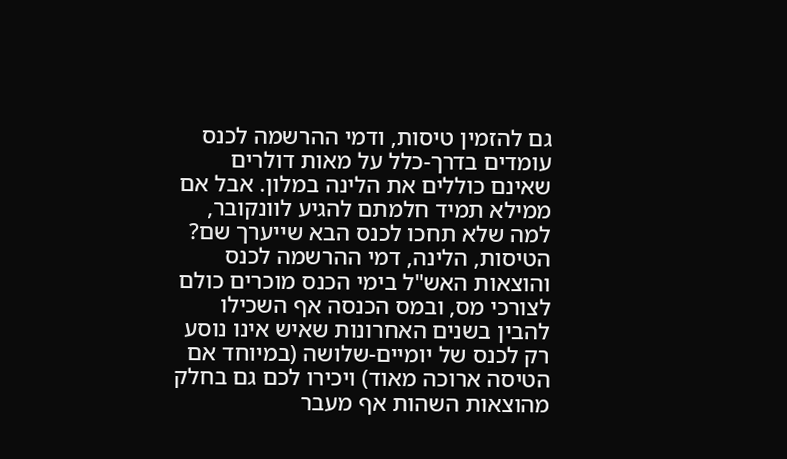גם להזמין טיסות, ודמי ההרשמה לכנס עומדים בדרך-כלל על מאות דולרים שאינם כוללים את הלינה במלון. אבל אם ממילא תמיד חלמתם להגיע לוונקובר, למה שלא תחכו לכנס הבא שייערך שם? הטיסות, הלינה, דמי ההרשמה לכנס והוצאות האש"ל בימי הכנס מוכרים כולם לצורכי מס, ובמס הכנסה אף השכילו להבין בשנים האחרונות שאיש אינו נוסע רק לכנס של יומיים-שלושה (במיוחד אם הטיסה ארוכה מאוד) ויכירו לכם גם בחלק מהוצאות השהות אף מעבר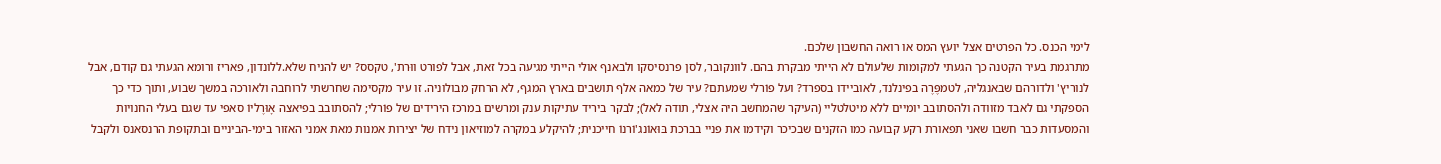לימי הכנס. כל הפרטים אצל יועץ המס או רואה החשבון שלכם.
מתרגמת בעיר הקטנה כך הגעתי למקומות שלעולם לא הייתי מבקרת בהם. לוונקובר, לסן פרנסיסקו ולבאנף אולי הייתי מגיעה בכל זאת, אבל לפורט ווּרת', טקסס? יש להניח שלא.ללונדון, פאריז ורומא הגעתי גם קודם, אבל לנוריץ' ולדורהם שבאנגליה, לטמפֶּרֶה בפינלנד, לאוביידו בספרד? ועל פוֹרלי שמעתם? עיר של כמאה אלף תושבים בארץ המגף, לא הרחק מבולוניה. זו עיר מקסימה שחרשתי לרוחבה ולאורכה במשך שבוע, ותוך כדי כך הספקתי גם לאבד מזוודה ולהסתובב יומיים ללא מיטלטליי (העיקר שהמחשב היה אצלי, תודה לאל); לבקר ביריד עתיקות ענק ומרשים במרכז הירידים של פוֹרלי; להסתובב בפיאצה אָוּרֶליוֹ סאפי עד שגם בעלי החנויות והמסעדות כבר חשבו שאני תפאורת רקע קבועה כמו הזקנים שבכיכר וקידמו את פניי בברכת בּוּאוֹנג'וֹרנוֹ חייכנית; להיקלע במקרה למוזיאון נידח של יצירות אמנות מאת אמני האזור בימי-הביניים ובתקופת הרנסאנס ולקבל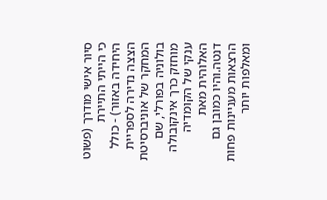סיור אישי מודרך (פשוט כי הייתי התיירת היחידה באזור) - כולל הצצה נדירה לספריית המחקר של אוניברסיטת בולוניה בפורלי, שם מוחזק כרך אינקובולה ענקי של הקומדיה האלוהית מאת דנטה.והיו כמובן גם הרצאות מעניינות פחות ומאלפות יותר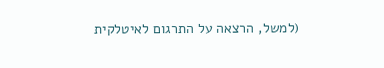(למשל, הרצאה על התרגום לאיטלקית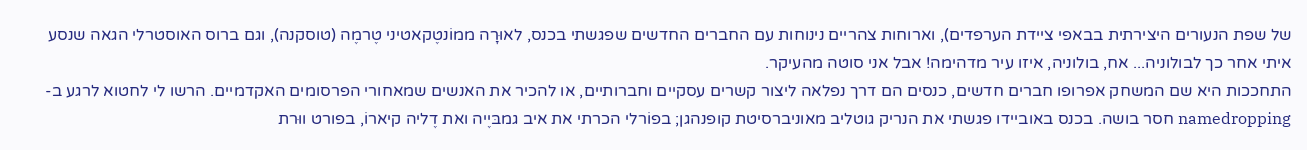של שפת הנעורים היצירתית בבאפי ציידת הערפדים), וארוחות צהריים נינוחות עם החברים החדשים שפגשתי בכנס, לאוּרָה ממוֹנטֶקאטיני טֶרמֶה (טוסקנה), וגם ברוס האוסטרלי הגאה שנסע איתי אחר כך לבולוניה... אח, בולוניה, איזו עיר מדהימה! אבל אני סוטה מהעיקר.
התחככות היא שם המשחק אפרופו חברים חדשים, כנסים הם דרך נפלאה ליצור קשרים עסקיים וחברותיים, או להכיר את האנשים שמאחורי הפרסומים האקדמיים. הרשו לי לחטוא לרגע ב-namedropping חסר בושה. בכנס באוביידו פגשתי את הנריק גוטליב מאוניברסיטת קופנהגן; בפוֹרלי הכרתי את איב גמבּיֶיה ואת דֶליה קיארוֹ, בפורט ווּרת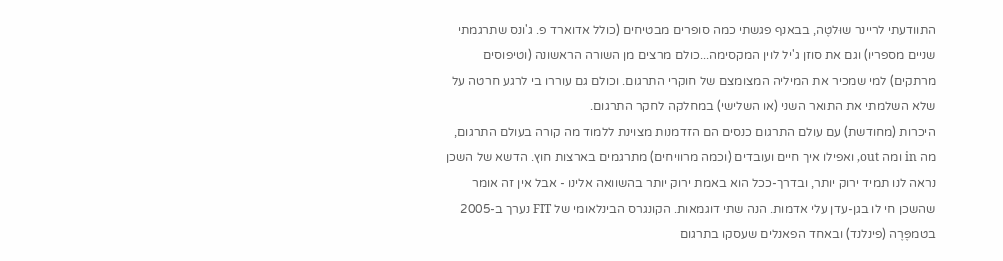התוודעתי לריינר שוּלטֶה, בבאנף פגשתי כמה סופרים מבטיחים (כולל אדוארד פ. ג'ונס שתרגמתי שניים מספריו) וגם את סוזן ג'יל לוין המקסימה...כולם מרצים מן השורה הראשונה (וטיפוסים מרתקים) למי שמכיר את המיליה המצומצם של חוקרי התרגום. וכולם גם עוררו בי לרגע חרטה על שלא השלמתי את התואר השני (או השלישי) במחלקה לחקר התרגום.
היכרות (מחודשת) עם עולם התרגום כנסים הם הזדמנות מצוינת ללמוד מה קורה בעולם התרגום, מה in ומה out, ואפילו איך חיים ועובדים (וכמה מרוויחים) מתרגמים בארצות חוץ. הדשא של השכן נראה לנו תמיד ירוק יותר, ובדרך-ככל הוא באמת ירוק יותר בהשוואה אלינו - אבל אין זה אומר שהשכן חי לו בגן-עדן עלי אדמות. הנה שתי דוגמאות. הקונגרס הבינלאומי של FIT נערך ב-2005 בטמפֶּרֶה (פינלנד) ובאחד הפאנלים שעסקו בתרגום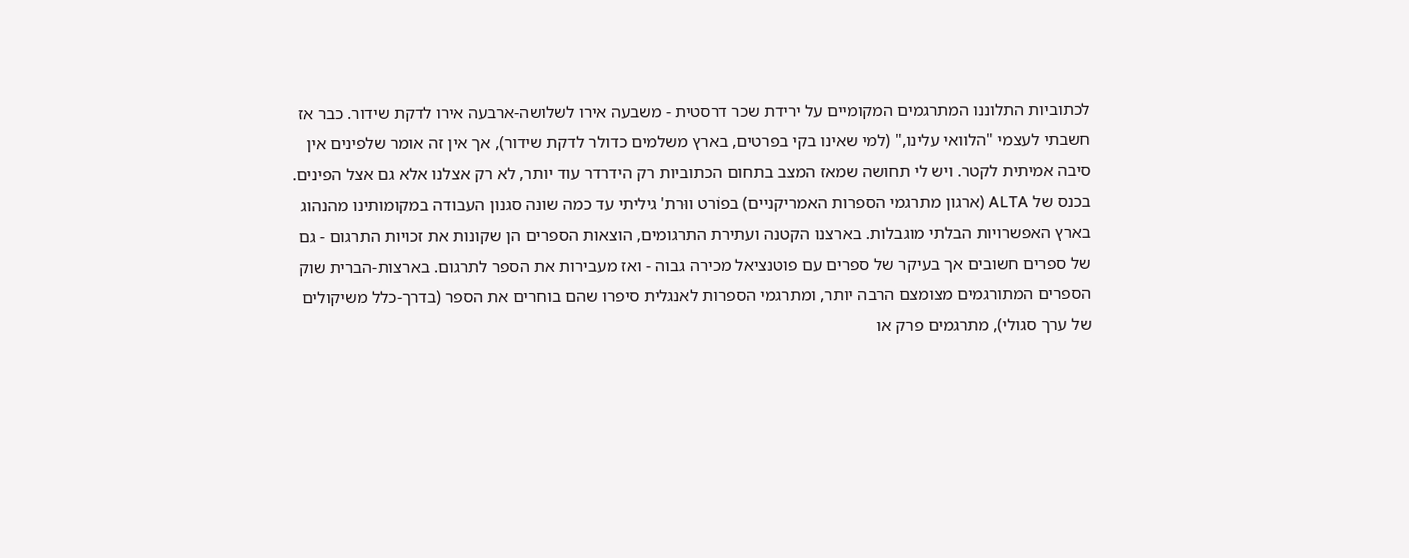לכתוביות התלוננו המתרגמים המקומיים על ירידת שכר דרסטית - משבעה אירו לשלושה-ארבעה אירו לדקת שידור. כבר אז חשבתי לעצמי "הלוואי עלינו," (למי שאינו בקי בפרטים, בארץ משלמים כדולר לדקת שידור), אך אין זה אומר שלפינים אין סיבה אמיתית לקטר. ויש לי תחושה שמאז המצב בתחום הכתוביות רק הידרדר עוד יותר, לא רק אצלנו אלא גם אצל הפינים. בכנס של ALTA (ארגון מתרגמי הספרות האמריקניים) בפוֹרט ווּרת' גיליתי עד כמה שונה סגנון העבודה במקומותינו מהנהוג בארץ האפשרויות הבלתי מוגבלות. בארצנו הקטנה ועתירת התרגומים, הוצאות הספרים הן שקונות את זכויות התרגום - גם של ספרים חשובים אך בעיקר של ספרים עם פוטנציאל מכירה גבוה - ואז מעבירות את הספר לתרגום. בארצות-הברית שוק הספרים המתורגמים מצומצם הרבה יותר, ומתרגמי הספרות לאנגלית סיפרו שהם בוחרים את הספר (בדרך-כלל משיקולים של ערך סגולי), מתרגמים פרק או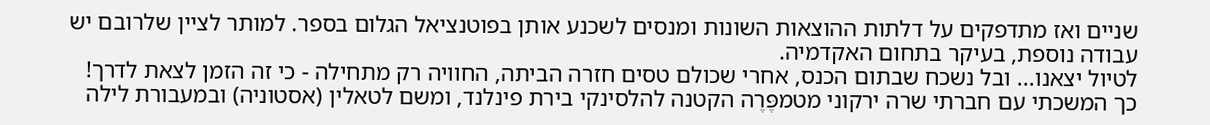שניים ואז מתדפקים על דלתות ההוצאות השונות ומנסים לשכנע אותן בפוטנציאל הגלום בספר. למותר לציין שלרובם יש עבודה נוספת, בעיקר בתחום האקדמיה.
לטיול יצאנו... ובל נשכח שבתום הכנס, אחרי שכולם טסים חזרה הביתה, החוויה רק מתחילה - כי זה הזמן לצאת לדרך! כך המשכתי עם חברתי שרה ירקוני מטמפֶּרֶה הקטנה להלסינקי בירת פינלנד, ומשם לטאלין (אסטוניה) ובמעבורת לילה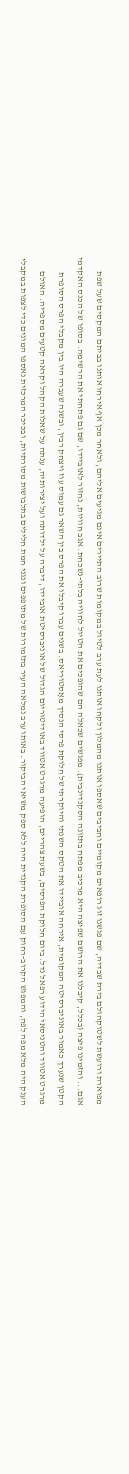מפוארת ורועשת לשטוקהולם בירת שבדיה, שם פגשנו זוג רופאים מקומיים וחביבים שאספו אותנו מהמלון ולקחו אותנו לעת ערב לטיול במקומות שרוב התיירים אינם מגיעים אליהם, ולאחר מכן אף אירחו אותנו בביתם המקסים שעל שפת אגם... והזמינו פיצה (בכלל, קיבלנו את הרושם שפיצה היא מרכיב מפתח בתזונה הסקנדינבית). מפגשים שכאלה הם שהופכים את הטיול לחוויה בלתי-נשכחת. אגב חוויות, נחזור לאוביידו, שם גם פתחתי את הרשימה. בסופו של הכנס האקדמי הקטן שנערך כאמור באוניברסיטה המקומית, אירחה אוביידו את הטקס השנתי והיוקרתי של חלוקת פרסי הנסיך מאָסטוּריאס. בשנים עברו קיבלו את הפרס בין השאר גם עמוס עוז ויצחק רבין, ובשנה שעברה היו בין מקבלי הפרס הסופרת מרגרט אטווּד והטניסאי הידוע רפאל נדל. ביום חלוקת הפרסים, בשעת צהריים, הופיעה מרגרט אטווד באודיטוריום הגדול של אוניברסיטת אוביידו, דיברה על ילדותה ועל יצירותיה, ענתה על שאלות הקהל וקראה קטעים מספריה. האולם הענק היה מלא מפה לפה, והמפגש הקרוב-רחוק עם הסופרת הקנדית היה ללא ספק משיאי הביקור. באותו ערב נמלאה העיר בתזמורות של מתופפים ונגני חמת חלילים בתלבושות מסורתיות, ובכיכר המרכזית נאספו המונים כדי לצפות במקבלי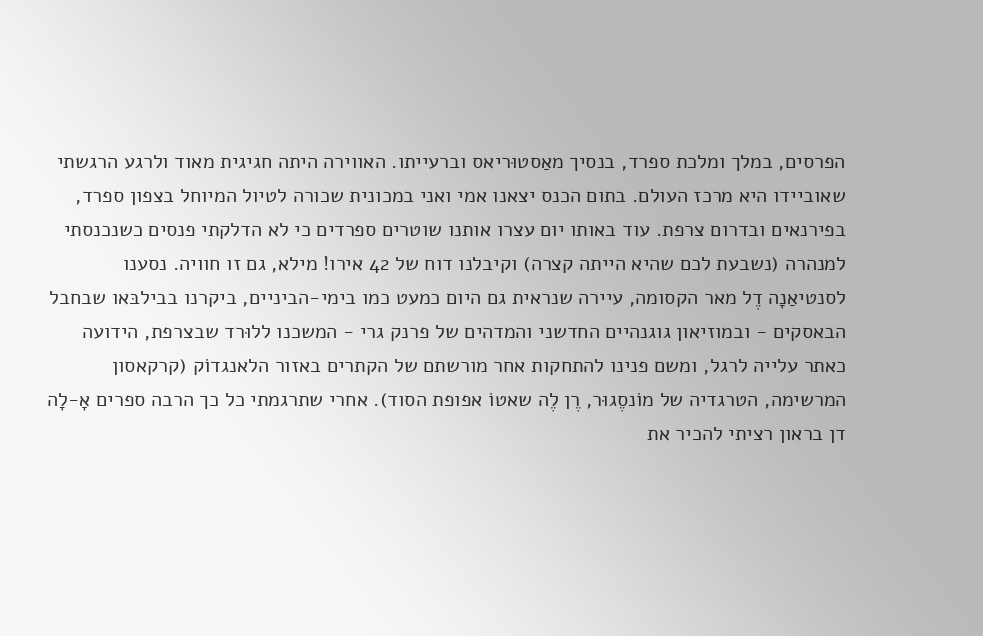הפרסים, במלך ומלכת ספרד, בנסיך מאַסטוּריאס וברעייתו. האווירה היתה חגיגית מאוד ולרגע הרגשתי שאוביידו היא מרכז העולם. בתום הכנס יצאנו אמי ואני במכונית שכורה לטיול המיוחל בצפון ספרד, בפירנאים ובדרום צרפת. עוד באותו יום עצרו אותנו שוטרים ספרדים כי לא הדלקתי פנסים כשנכנסתי למנהרה (נשבעת לכם שהיא הייתה קצרה) וקיבלנו דוח של 42 אירו! מילא, גם זו חוויה. נסענו לסנטיאַנָה דֶל מאר הקסומה, עיירה שנראית גם היום כמעט כמו בימי-הביניים, ביקרנו בבילבּאו שבחבל הבאסקים - ובמוזיאון גוגנהיים החדשני והמדהים של פרנק גרי - המשכנו ללוּרד שבצרפת, הידועה כאתר עלייה לרגל, ומשם פנינו להתחקות אחר מורשתם של הקתרים באזור הלאנגדוֹק (קרקאסון המרשימה, הטרגדיה של מוֹנסֶגוּר, רֶן לֶה שאטוֹ אפופת הסוד). אחרי שתרגמתי כל כך הרבה ספרים אָ-לָה דן בראון רציתי להכיר את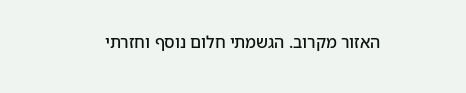האזור מקרוב. הגשמתי חלום נוסף וחזרתי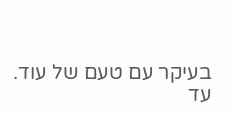בעיקר עם טעם של עוד.
עד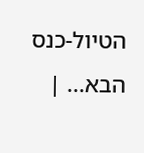הטיול-כנס הבא... |